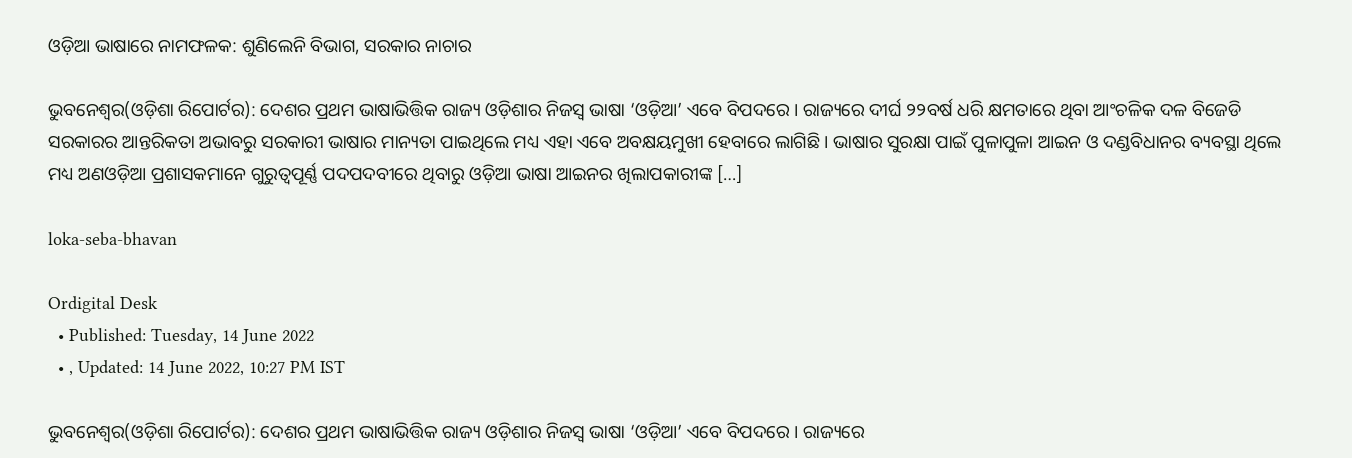ଓଡ଼ିଆ ଭାଷାରେ ନାମଫଳକ: ଶୁଣିଲେନି ବିଭାଗ, ସରକାର ନାଚାର

ଭୁବନେଶ୍ୱର(ଓଡ଼ିଶା ରିପୋର୍ଟର): ଦେଶର ପ୍ରଥମ ଭାଷାଭିତ୍ତିକ ରାଜ୍ୟ ଓଡ଼ିଶାର ନିଜସ୍ୱ ଭାଷା ‘ଓଡ଼ିଆ’ ଏବେ ବିପଦରେ । ରାଜ୍ୟରେ ଦୀର୍ଘ ୨୨ବର୍ଷ ଧରି କ୍ଷମତାରେ ଥିବା ଆଂଚଳିକ ଦଳ ବିଜେଡି ସରକାରର ଆନ୍ତରିକତା ଅଭାବରୁ ସରକାରୀ ଭାଷାର ମାନ୍ୟତା ପାଇଥିଲେ ମଧ୍ୟ ଏହା ଏବେ ଅବକ୍ଷୟମୁଖୀ ହେବାରେ ଲାଗିଛି । ଭାଷାର ସୁରକ୍ଷା ପାଇଁ ପୁଳାପୁଳା ଆଇନ ଓ ଦଣ୍ଡବିଧାନର ବ୍ୟବସ୍ଥା ଥିଲେ ମଧ୍ୟ ଅଣଓଡ଼ିଆ ପ୍ରଶାସକମାନେ ଗୁରୁତ୍ୱପୂର୍ଣ୍ଣ ପଦପଦବୀରେ ଥିବାରୁ ଓଡ଼ିଆ ଭାଷା ଆଇନର ଖିଲାପକାରୀଙ୍କ […]

loka-seba-bhavan

Ordigital Desk
  • Published: Tuesday, 14 June 2022
  • , Updated: 14 June 2022, 10:27 PM IST

ଭୁବନେଶ୍ୱର(ଓଡ଼ିଶା ରିପୋର୍ଟର): ଦେଶର ପ୍ରଥମ ଭାଷାଭିତ୍ତିକ ରାଜ୍ୟ ଓଡ଼ିଶାର ନିଜସ୍ୱ ଭାଷା ‘ଓଡ଼ିଆ’ ଏବେ ବିପଦରେ । ରାଜ୍ୟରେ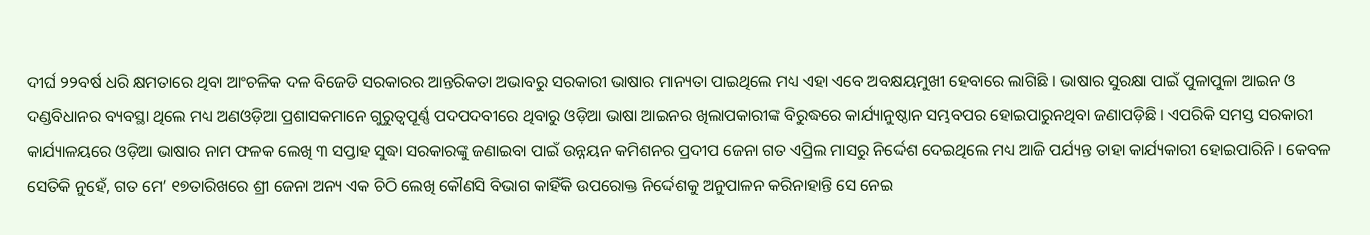ଦୀର୍ଘ ୨୨ବର୍ଷ ଧରି କ୍ଷମତାରେ ଥିବା ଆଂଚଳିକ ଦଳ ବିଜେଡି ସରକାରର ଆନ୍ତରିକତା ଅଭାବରୁ ସରକାରୀ ଭାଷାର ମାନ୍ୟତା ପାଇଥିଲେ ମଧ୍ୟ ଏହା ଏବେ ଅବକ୍ଷୟମୁଖୀ ହେବାରେ ଲାଗିଛି । ଭାଷାର ସୁରକ୍ଷା ପାଇଁ ପୁଳାପୁଳା ଆଇନ ଓ ଦଣ୍ଡବିଧାନର ବ୍ୟବସ୍ଥା ଥିଲେ ମଧ୍ୟ ଅଣଓଡ଼ିଆ ପ୍ରଶାସକମାନେ ଗୁରୁତ୍ୱପୂର୍ଣ୍ଣ ପଦପଦବୀରେ ଥିବାରୁ ଓଡ଼ିଆ ଭାଷା ଆଇନର ଖିଲାପକାରୀଙ୍କ ବିରୁଦ୍ଧରେ କାର୍ଯ୍ୟାନୁଷ୍ଠାନ ସମ୍ଭବପର ହୋଇପାରୁନଥିବା ଜଣାପଡ଼ିଛି । ଏପରିକି ସମସ୍ତ ସରକାରୀ କାର୍ଯ୍ୟାଳୟରେ ଓଡ଼ିଆ ଭାଷାର ନାମ ଫଳକ ଲେଖି ୩ ସପ୍ତାହ ସୁଦ୍ଧା ସରକାରଙ୍କୁ ଜଣାଇବା ପାଇଁ ଉନ୍ନୟନ କମିଶନର ପ୍ରଦୀପ ଜେନା ଗତ ଏପ୍ରିଲ ମାସରୁ ନିର୍ଦ୍ଦେଶ ଦେଇଥିଲେ ମଧ୍ୟ ଆଜି ପର୍ଯ୍ୟନ୍ତ ତାହା କାର୍ଯ୍ୟକାରୀ ହୋଇପାରିନି । କେବଳ ସେତିକି ନୁହେଁ, ଗତ ମେ’ ୧୭ତାରିଖରେ ଶ୍ରୀ ଜେନା ଅନ୍ୟ ଏକ ଚିଠି ଲେଖି କୌଣସି ବିଭାଗ କାହିଁକି ଉପରୋକ୍ତ ନିର୍ଦ୍ଦେଶକୁ ଅନୁପାଳନ କରିନାହାନ୍ତି ସେ ନେଇ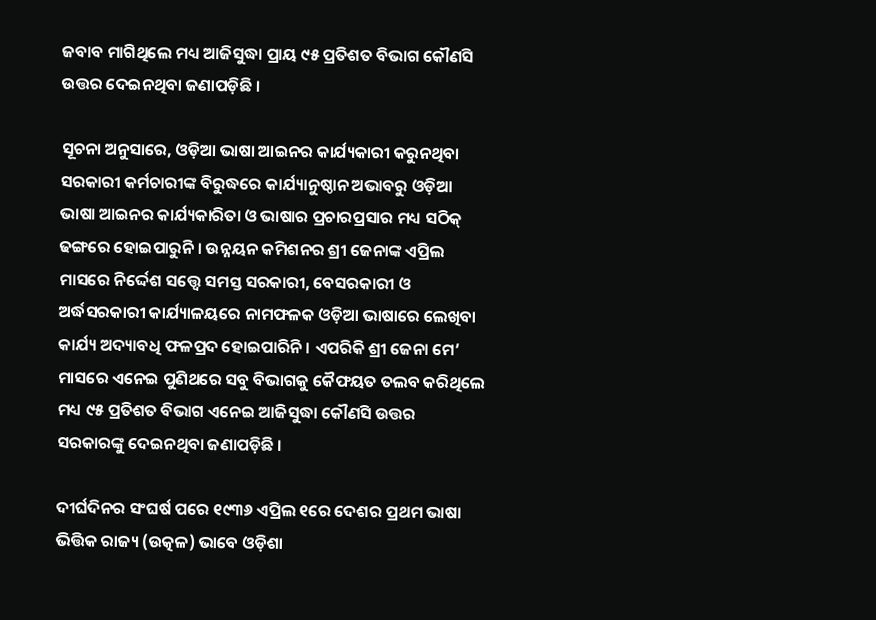ଜବାବ ମାଗିଥିଲେ ମଧ୍ୟ ଆଜିସୁଦ୍ଧା ପ୍ରାୟ ୯୫ ପ୍ରତିଶତ ବିଭାଗ କୌଣସି ଉତ୍ତର ଦେଇନଥିବା ଜଣାପଡ଼ିଛି ।

ସୂଚନା ଅନୁସାରେ, ଓଡ଼ିଆ ଭାଷା ଆଇନର କାର୍ଯ୍ୟକାରୀ କରୁନଥିବା ସରକାରୀ କର୍ମଚାରୀଙ୍କ ବିରୁଦ୍ଧରେ କାର୍ଯ୍ୟାନୁଷ୍ଠାନ ଅଭାବରୁ ଓଡ଼ିଆ ଭାଷା ଆଇନର କାର୍ଯ୍ୟକାରିତା ଓ ଭାଷାର ପ୍ରଚାରପ୍ରସାର ମଧ୍ୟ ସଠିକ୍ ଢଙ୍ଗରେ ହୋଇପାରୁନି । ଉନ୍ନୟନ କମିଶନର ଶ୍ରୀ ଜେନାଙ୍କ ଏପ୍ରିଲ ମାସରେ ନିର୍ଦ୍ଦେଶ ସତ୍ତ୍ୱେ ସମସ୍ତ ସରକାରୀ, ବେସରକାରୀ ଓ ଅର୍ଦ୍ଧସରକାରୀ କାର୍ଯ୍ୟାଳୟରେ ନାମଫଳକ ଓଡ଼ିଆ ଭାଷାରେ ଲେଖିବା କାର୍ଯ୍ୟ ଅଦ୍ୟାବଧି ଫଳପ୍ରଦ ହୋଇପାରିନି । ଏପରିକି ଶ୍ରୀ ଜେନା ମେ’ ମାସରେ ଏନେଇ ପୁଣିଥରେ ସବୁ ବିଭାଗକୁ କୈଫୟତ ତଲବ କରିଥିଲେ ମଧ୍ୟ ୯୫ ପ୍ରତିଶତ ବିଭାଗ ଏନେଇ ଆଜିସୁଦ୍ଧା କୌଣସି ଉତ୍ତର ସରକାରଙ୍କୁ ଦେଇନଥିବା ଜଣାପଡ଼ିଛି ।

ଦୀର୍ଘଦିନର ସଂଘର୍ଷ ପରେ ୧୯୩୬ ଏପ୍ରିଲ ୧ରେ ଦେଶର ପ୍ରଥମ ଭାଷା ଭିତ୍ତିକ ରାଜ୍ୟ (ଉତ୍କଳ) ଭାବେ ଓଡ଼ିଶା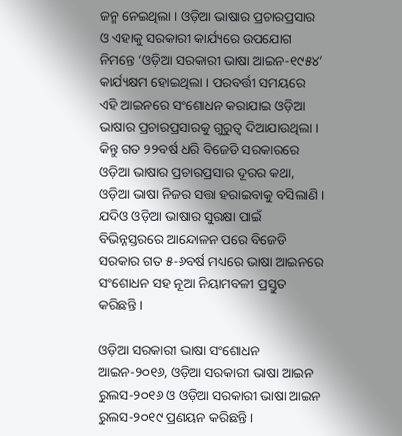ଜନ୍ମ ନେଇଥିଲା । ଓଡ଼ିଆ ଭାଷାର ପ୍ରଚାରପ୍ରସାର ଓ ଏହାକୁ ସରକାରୀ କାର୍ଯ୍ୟରେ ଉପଯୋଗ ନିମନ୍ତେ ‘ଓଡ଼ିଆ ସରକାରୀ ଭାଷା ଆଇନ-୧୯୫୪’ କାର୍ଯ୍ୟକ୍ଷମ ହୋଇଥିଲା । ପରବର୍ତ୍ତୀ ସମୟରେ ଏହି ଆଇନରେ ସଂଶୋଧନ କରାଯାଇ ଓଡ଼ିଆ ଭାଷାର ପ୍ରଚାରପ୍ରସାରକୁ ଗୁରୁତ୍ୱ ଦିଆଯାଉଥିଲା । କିନ୍ତୁ ଗତ ୨୨ବର୍ଷ ଧରି ବିଜେଡି ସରକାରରେ ଓଡ଼ିଆ ଭାଷାର ପ୍ରଚାରପ୍ରସାର ଦୂରର କଥା, ଓଡ଼ିଆ ଭାଷା ନିଜର ସତ୍ତା ହରାଇବାକୁ ବସିଲାଣି । ଯଦିଓ ଓଡ଼ିଆ ଭାଷାର ସୁରକ୍ଷା ପାଇଁ ବିଭିନ୍ନସ୍ତରରେ ଆନ୍ଦୋଳନ ପରେ ବିଜେଡି ସରକାର ଗତ ୫-୬ବର୍ଷ ମଧ୍ୟରେ ଭାଷା ଆଇନରେ ସଂଶୋଧନ ସହ ନୂଆ ନିୟାମବଳୀ ପ୍ରସ୍ତୁତ କରିଛନ୍ତି ।

ଓଡ଼ିଆ ସରକାରୀ ଭାଷା ସଂଶୋଧନ ଆଇନ-୨୦୧୬, ଓଡ଼ିଆ ସରକାରୀ ଭାଷା ଆଇନ ରୁଲସ-୨୦୧୬ ଓ ଓଡ଼ିଆ ସରକାରୀ ଭାଷା ଆଇନ ରୁଲସ-୨୦୧୯ ପ୍ରଣୟନ କରିଛନ୍ତି ।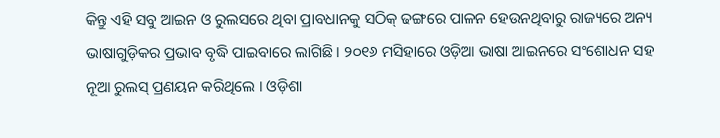କିନ୍ତୁ ଏହି ସବୁ ଆଇନ ଓ ରୁଲସରେ ଥିବା ପ୍ରାବଧାନକୁ ସଠିକ୍ ଢଙ୍ଗରେ ପାଳନ ହେଉନଥିବାରୁ ରାଜ୍ୟରେ ଅନ୍ୟ ଭାଷାଗୁଡ଼ିକର ପ୍ରଭାବ ବୃଦ୍ଧି ପାଇବାରେ ଲାଗିଛି । ୨୦୧୬ ମସିହାରେ ଓଡ଼ିଆ ଭାଷା ଆଇନରେ ସଂଶୋଧନ ସହ ନୂଆ ରୁଲସ୍ ପ୍ରଣୟନ କରିଥିଲେ । ଓଡ଼ିଶା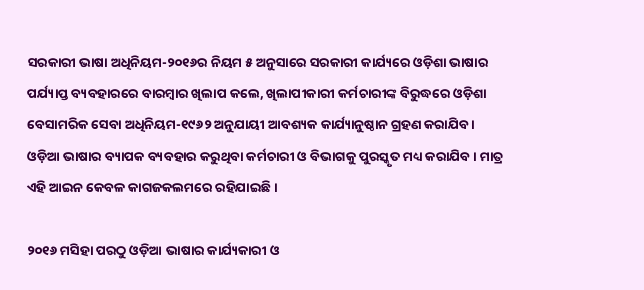ସରକାରୀ ଭାଷା ଅଧିନିୟମ-୨୦୧୬ର ନିୟମ ୫ ଅନୁସାରେ ସରକାରୀ କାର୍ଯ୍ୟରେ ଓଡ଼ିଶା ଭାଷାର ପର୍ଯ୍ୟାପ୍ତ ବ୍ୟବହାରରେ ବାରମ୍ବାର ଖିଲାପ କଲେ, ଖିଲାପୀକାରୀ କର୍ମଚାରୀଙ୍କ ବିରୁଦ୍ଧରେ ଓଡ଼ିଶା ବେସାମରିକ ସେବା ଅଧିନିୟମ-୧୯୬୨ ଅନୁଯାୟୀ ଆବଶ୍ୟକ କାର୍ଯ୍ୟାନୁଷ୍ଠାନ ଗ୍ରହଣ କରାଯିବ । ଓଡ଼ିଆ ଭାଷାର ବ୍ୟାପକ ବ୍ୟବହାର କରୁଥିବା କର୍ମଚାରୀ ଓ ବିଭାଗକୁ ପୁରସ୍କୃତ ମଧ୍ୟ କରାଯିବ । ମାତ୍ର ଏହି ଆଇନ କେବଳ କାଗଜକଲମରେ ରହିଯାଇଛି ।

୨୦୧୬ ମସିହା ପରଠୁ ଓଡ଼ିଆ ଭାଷାର କାର୍ଯ୍ୟକାରୀ ଓ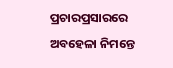ପ୍ରଚାରପ୍ରସାରରେ ଅବହେଳା ନିମନ୍ତେ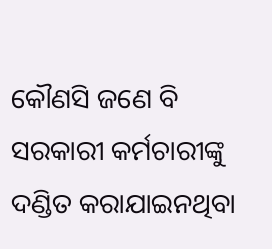କୌଣସି ଜଣେ ବି ସରକାରୀ କର୍ମଚାରୀଙ୍କୁ ଦଣ୍ଡିତ କରାଯାଇନଥିବା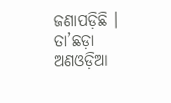ଜଣାପଡ଼ିଛି । ତା’ଛଡ଼ା ଅଣଓଡ଼ିଆ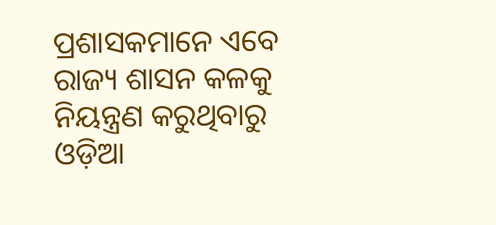ପ୍ରଶାସକମାନେ ଏବେ ରାଜ୍ୟ ଶାସନ କଳକୁ ନିୟନ୍ତ୍ରଣ କରୁଥିବାରୁ ଓଡ଼ିଆ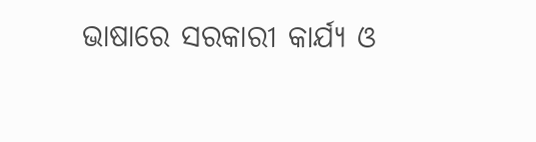ଭାଷାରେ ସରକାରୀ କାର୍ଯ୍ୟ ଓ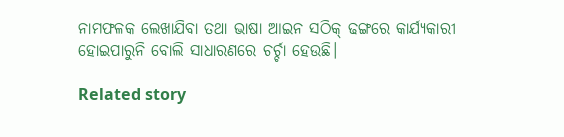ନାମଫଳକ ଲେଖାଯିବା ତଥା ଭାଷା ଆଇନ ସଠିକ୍ ଢଙ୍ଗରେ କାର୍ଯ୍ୟକାରୀ ହୋଇପାରୁନି ବୋଲି ସାଧାରଣରେ ଚର୍ଚ୍ଚା ହେଉଛି।

Related story